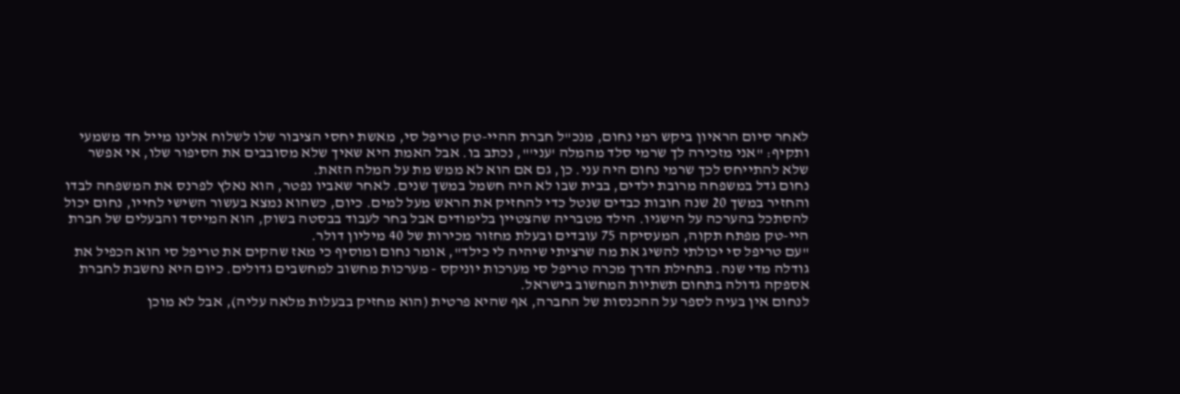לאחר סיום הראיון ביקש רמי נחום, מנכ"ל חברת ההיי-טק טריפל סי, מאשת יחסי הציבור שלו לשלוח אלינו מייל חד משמעי ותקיף: "אני מזכירה לך שרמי סלד מהמלה 'עני'", נכתב בו. אבל האמת היא שאיך שלא מסובבים את הסיפור שלו, אי אפשר שלא להתייחס לכך שרמי נחום היה עני. כן, גם אם הוא לא ממש מת על המלה הזאת.
נחום גדל במשפחה מרובת ילדים, בבית שבו לא היה חשמל במשך שנים. לאחר שאביו נפטר, הוא נאלץ לפרנס את המשפחה לבדו והחזיר במשך 20 שנה חובות כבדים שנטל כדי להחזיק את הראש מעל למים. כיום, כשהוא נמצא בעשור השישי לחייו, נחום יכול להסתכל בהערכה על הישגיו. הילד מטבריה שהצטיין בלימודים אבל בחר לעבוד בבסטה בשוק, הוא המייסד והבעלים של חברת היי-טק מפתח תקוה, המעסיקה 75 עובדים ובעלת מחזור מכירות של 40 מיליון דולר.
"עם טריפל סי יכולתי להשיג את מה שרציתי שיהיה לי כילד", אומר נחום ומוסיף כי מאז שהקים את טריפל סי הוא הכפיל את גודלה מדי שנה. בתחילת הדרך מכרה טריפל סי מערכות יוניקס - מערכות מחשוב למחשבים גדולים. כיום היא נחשבת לחברת אספקה גדולה בתחום תשתיות המחשוב בישראל.
לנחום אין בעיה לספר על ההכנסות של החברה, אף שהיא פרטית (הוא מחזיק בבעלות מלאה עליה), אבל לא מוכן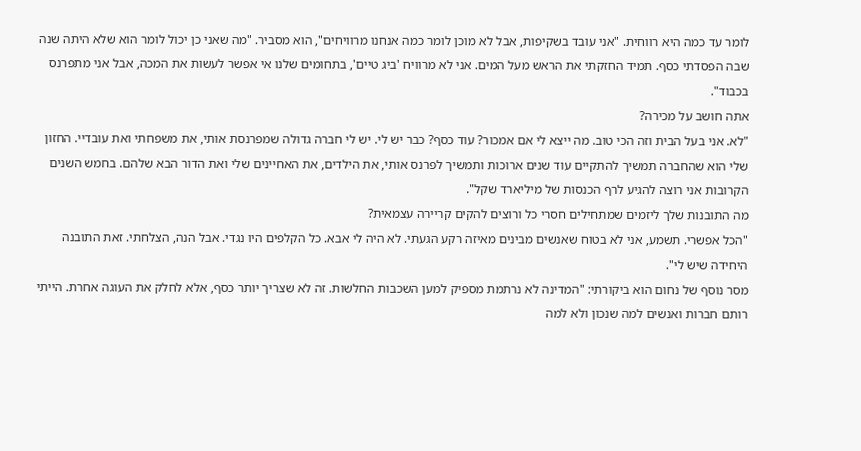לומר עד כמה היא רווחית. "אני עובד בשקיפות, אבל לא מוכן לומר כמה אנחנו מרוויחים", הוא מסביר. "מה שאני כן יכול לומר הוא שלא היתה שנה שבה הפסדתי כסף. תמיד החזקתי את הראש מעל המים. אני לא מרוויח 'ביג טיים', בתחומים שלנו אי אפשר לעשות את המכה, אבל אני מתפרנס בכבוד".
אתה חושב על מכירה?
"לא. אני בעל הבית וזה הכי טוב. מה ייצא לי אם אמכור? עוד כסף? כבר יש לי. יש לי חברה גדולה שמפרנסת אותי, את משפחתי ואת עובדיי. החזון שלי הוא שהחברה תמשיך להתקיים עוד שנים ארוכות ותמשיך לפרנס אותי, את הילדים, את האחיינים שלי ואת הדור הבא שלהם. בחמש השנים הקרובות אני רוצה להגיע לרף הכנסות של מיליארד שקל".
מה התובנות שלך ליזמים שמתחילים חסרי כל ורוצים להקים קריירה עצמאית?
"הכל אפשרי. תשמע, אני לא בטוח שאנשים מבינים מאיזה רקע הגעתי. לא היה לי אבא. כל הקלפים היו נגדי. אבל הנה, הצלחתי. זאת התובנה היחידה שיש לי".
מסר נוסף של נחום הוא ביקורתי: "המדינה לא נרתמת מספיק למען השכבות החלשות. זה לא שצריך יותר כסף, אלא לחלק את העוגה אחרת. הייתי רותם חברות ואנשים למה שנכון ולא למה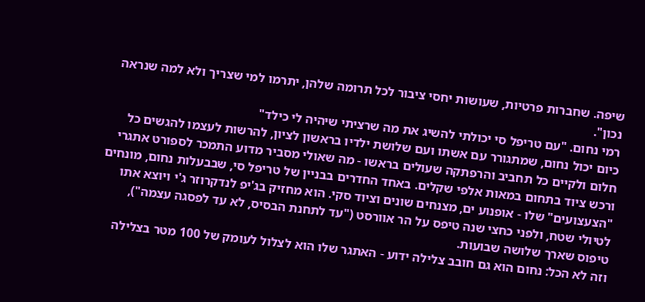שיפה. שחברות פרטיות, שעושות יחסי ציבור לכל תרומה שלהן, יתרמו למי שצריך ולא למה שנראה נכון".
רמי נחום. "עם טריפל סי יכולתי להשיג את מה שרציתי שיהיה לי כילד"
כיום יכול נחום, שמתגורר עם אשתו ועם שלושת ילדיו בראשון לציון, להרשות לעצמו להגשים כל חלום ולקיים כל תחביב והרפתקה שעולים בראשו - מה שאולי מסביר מדוע התמכר לספורט אתגרי ורכש ציוד בתחום במאות אלפי שקלים. באחד החדרים בבניין של טריפל סי, שבבעלות נחום, מונחים "הצעצועים" שלו - אופנוע ים, מצנחים שונים וציוד סקי. הוא מחזיק בג'יפ לנדקרוזר ג'י ויוצא אתו לטיולי שטח, ולפני כחצי שנה טיפס על הר אוורסט ("עד לתחנת הבסיס, לא עד לפסגה עצמה"), טיפוס שארך שלושה שבועות.
וזה לא הכל: נחום הוא גם חובב צלילה ידוע - האתגר שלו הוא לצלול לעומק של 100 מטר בצלילה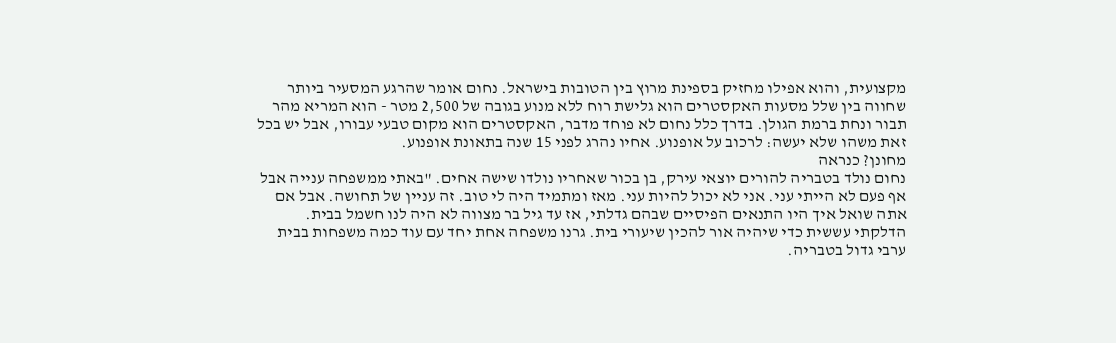מקצועית, והוא אפילו מחזיק בספינת מרוץ בין הטובות בישראל. נחום אומר שהרגע המסעיר ביותר שחווה בין שלל מסעות האקסטרים הוא גלישת רוח ללא מנוע בגובה של 2,500 מטר - הוא המריא מהר תבור ונחת ברמת הגולן. בדרך כלל נחום לא פוחד מדבר, האקסטרים הוא מקום טבעי עבורו, אבל יש בכל זאת משהו שלא יעשה: לרכוב על אופנוע. אחיו נהרג לפני 15 שנה בתאונת אופנוע.
מחונן? כנראה
נחום נולד בטבריה להורים יוצאי עירק, בן בכור שאחריו נולדו שישה אחים. "באתי ממשפחה ענייה אבל אף פעם לא הייתי עני. אני לא יכול להיות עני. מאז ומתמיד היה לי טוב. זה עניין של תחושה. אבל אם אתה שואל איך היו התנאים הפיסיים שבהם גדלתי, אז עד גיל בר מצווה לא היה לנו חשמל בבית. הדלקתי עששית כדי שיהיה אור להכין שיעורי בית. גרנו משפחה אחת יחד עם עוד כמה משפחות בבית ערבי גדול בטבריה.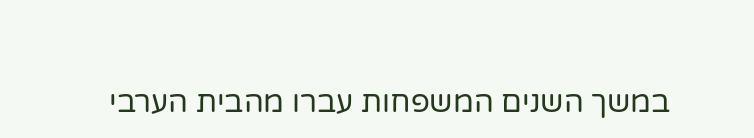במשך השנים המשפחות עברו מהבית הערבי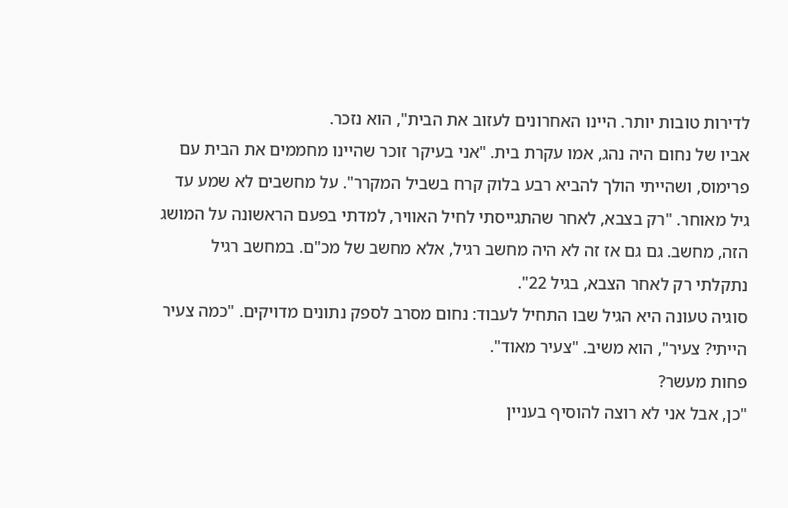לדירות טובות יותר. היינו האחרונים לעזוב את הבית", הוא נזכר.
אביו של נחום היה נהג, אמו עקרת בית. "אני בעיקר זוכר שהיינו מחממים את הבית עם פרימוס, ושהייתי הולך להביא רבע בלוק קרח בשביל המקרר". על מחשבים לא שמע עד גיל מאוחר. "רק בצבא, לאחר שהתגייסתי לחיל האוויר, למדתי בפעם הראשונה על המושג הזה, מחשב. גם גם אז זה לא היה מחשב רגיל, אלא מחשב של מכ"ם. במחשב רגיל נתקלתי רק לאחר הצבא, בגיל 22".
סוגיה טעונה היא הגיל שבו התחיל לעבוד: נחום מסרב לספק נתונים מדויקים. "כמה צעיר הייתי? צעיר", הוא משיב. "צעיר מאוד".
פחות מעשר?
"כן, אבל אני לא רוצה להוסיף בעניין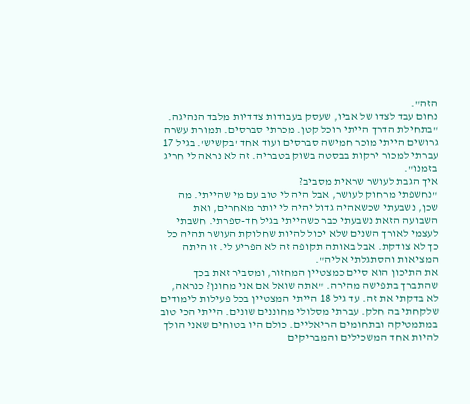הזה".
נחום עבד לצדו של אביו, שעסק בעבודות צדדיות מלבד הנהיגה. "בתחילת הדרך הייתי רוכל קטן. מכרתי סברסים. תמורת עשרה גרושים הייתי מוכר חמישה סברסים ועוד אחד 'בקשיש'. בגיל 17 עברתי למכור ירקות בבסטה בשוק בטבריה. זה לא נראה לי חריג בזמנו".
איך הגבת לעושר שראית מסביב?
"נחשפתי מרחוק לעושר, אבל היה לי טוב עם מי שהייתי. מה שכן, נשבעתי שכשאהיה גדול יהיה לי יותר מאחרים, ואת השבועה הזאת נשבעתי כבר כשהייתי בגיל חד-ספרתי. חשבתי לעצמי לאורך השנים שלא יכול להיות שחלוקת העושר תהיה כל כך לא צודקת. אבל באותה תקופה זה לא הפריע לי. זו היתה המציאות והסתגלתי אליה".
את התיכון הוא סיים כמצטיין המחזור, ומסביר זאת בכך שהתברך בתפישה מהירה. "אתה שואל אם אני מחונן? כנראה, לא בדקתי את זה. עד גיל 18 הייתי המצטיין בכל פעילות לימודים שלקחתי בה חלק. עברתי מסלולי מחוננים שונים. הייתי הכי טוב במתמטיקה ובתחומים הריאליים. כולם היו בטוחים שאני הולך להיות אחד המשכילים והמבריקים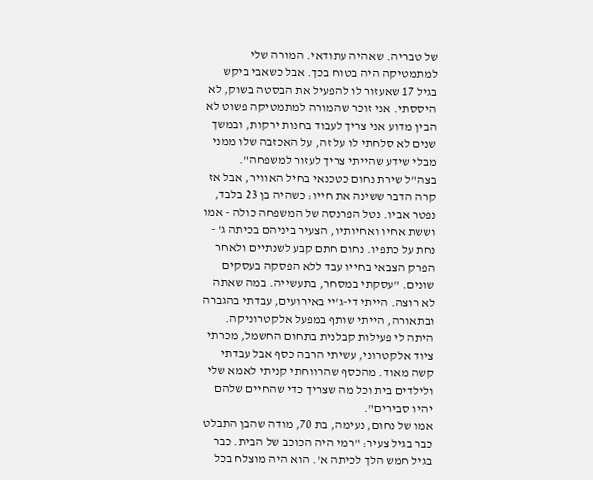של טבריה. שאהיה עתודאי. המורה שלי למתמטיקה היה בטוח בכך. אבל כשאבי ביקש בגיל 17 שאעזור לו להפעיל את הבסטה בשוק, לא היססתי. אני זוכר שהמורה למתמטיקה פשוט לא הבין מדוע אני צריך לעבוד בחנות ירקות, ובמשך שנים לא סלחתי לו על זה, על האכזבה שלו ממני מבלי שידע שהייתי צריך לעזור למשפחה".
בצה"ל שירת נחום כטכנאי בחיל האוויר, אבל אז קרה הדבר ששינה את חייו: כשהיה בן 23 בלבד, נפטר אביו. נטל הפרנסה של המשפחה כולה - אמו וששת אחיו ואחיותיו, הצעיר ביניהם בכיתה ג' - נחת על כתפיו. נחום חתם קבע לשנתיים ולאחר הפרק הצבאי בחייו עבד ללא הפסקה בעסקים שונים. "עסקתי במסחר, בתעשייה. במה שאתה לא רוצה. הייתי די-ג'יי באירועים, עבדתי בהגברה ובתאורה, הייתי שותף במפעל אלקטרוניקה. היתה לי פעילות קבלנית בתחום החשמל, מכרתי ציוד אלקטרוני, עשיתי הרבה כסף אבל עבדתי קשה מאוד. מהכסף שהרווחתי קניתי לאמא שלי ולילדים בית וכל מה שצריך כדי שהחיים שלהם יהיו סבירים".
אמו של נחום, נעימה, בת 70, מודה שהבן התבלט כבר בגיל צעיר: "רמי היה הכוכב של הבית. כבר בגיל חמש הלך לכיתה א'. הוא היה מוצלח בכל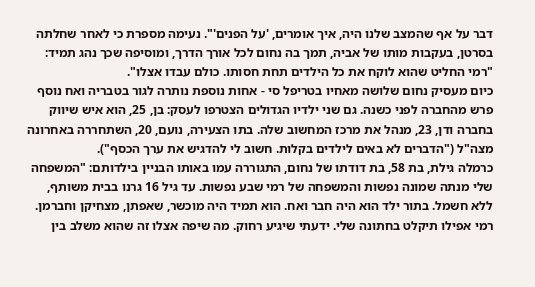דבר על אף שהמצב שלנו היה, איך אומרים, 'על הפנים'". נעימה מספרת כי לאחר שחלתה בסרטן, בעקבות מותו של אביה, תמך בה נחום לכל אורך הדרך, ומוסיפה שכך נהג תמיד: "רמי החליט שהוא לוקח את כל הילדים תחת חסותו. כולם עבדו אצלו".
כיום מעסיק נחום שלושה מאחיו בטריפל סי - אחות נוספת נותרה לגור בטבריה ואח נוסף פרש מהחברה לפני כשנה. גם שני ילדיו הגדולים הצטרפו לעסק: בן, 25, הוא איש שיווק בחברה ודן, 23, מנהל את מרכז המחשוב שלה. בתו הצעירה, נועם, 20, השתחררה באחרונה מצה"ל ("הדברים לא באים לילדים בקלות. חשוב לי להדגיש את ערך הכסף").
כרמלה גילת, בת 58, בת דודתו של נחום, התגוררה עמו באותו הבניין בילדותם: "המשפחה שלי מנתה שמונה נפשות והמשפחה של רמי שבע נפשות. עד גיל 16 גרנו בבית משותף, ללא חשמל. בתור ילד הוא היה חבר ואח. הוא תמיד היה מוכשר, שאפתן, מצחיקן וחברמן. רמי אפילו תיקלט בחתונה שלי. ידעתי שיגיע רחוק. מה שיפה אצלו זה שהוא משלב בין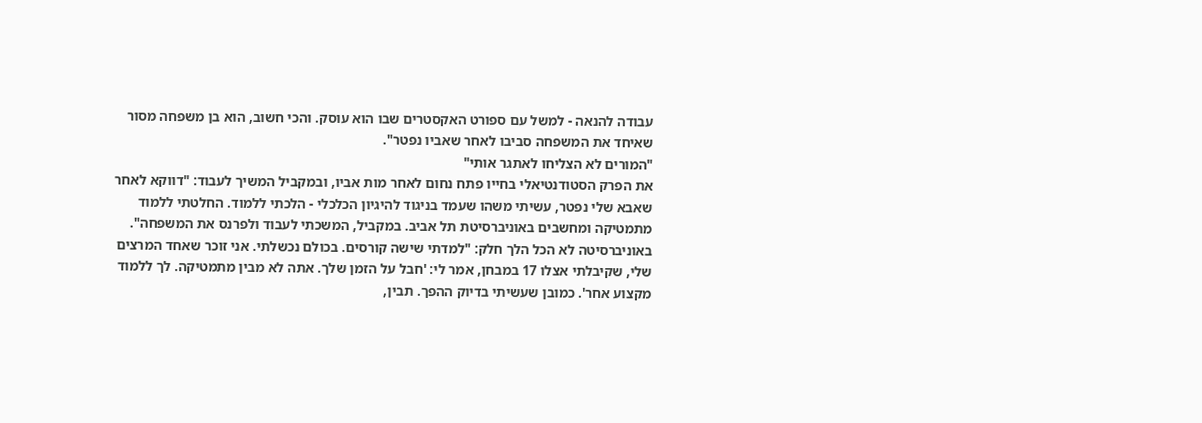עבודה להנאה - למשל עם ספורט האקסטרים שבו הוא עוסק. והכי חשוב, הוא בן משפחה מסור שאיחד את המשפחה סביבו לאחר שאביו נפטר".
"המורים לא הצליחו לאתגר אותי"
את הפרק הסטודנטיאלי בחייו פתח נחום לאחר מות אביו, ובמקביל המשיך לעבוד: "דווקא לאחר שאבא שלי נפטר, עשיתי משהו שעמד בניגוד להיגיון הכלכלי - הלכתי ללמוד. החלטתי ללמוד מתמטיקה ומחשבים באוניברסיטת תל אביב. במקביל, המשכתי לעבוד ולפרנס את המשפחה".
באוניברסיטה לא הכל הלך חלק: "למדתי שישה קורסים. בכולם נכשלתי. אני זוכר שאחד המרצים שלי, שקיבלתי אצלו 17 במבחן, אמר לי: 'חבל על הזמן שלך. אתה לא מבין מתמטיקה. לך ללמוד מקצוע אחר'. כמובן שעשיתי בדיוק ההפך. תבין,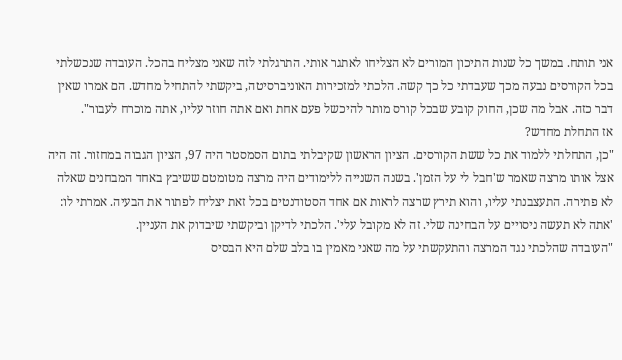אני תותח. במשך כל שנות התיכון המורים לא הצליחו לאתגר אותי. התרגלתי לזה שאני מצליח בהכל. העובדה שנכשלתי בכל הקורסים נבעה מכך שעבדתי כל כך קשה. הלכתי למזכירות האוניברסיטה, ביקשתי להתחיל מחדש. הם אמרו שאין דבר כזה. אבל מה שכן, החוק קובע שבכל קורס מותר להיכשל פעם אחת ואם אתה חוזר עליו, אתה מוכרח לעבור".
אז התחלת מחדש?
"כן, התחלתי ללמוד את כל ששת הקורסים. הציון הראשון שקיבלתי בתום הסמסטר היה 97, הציון הגבוה במחזור. זה היה אצל אותו מרצה שאמר ש'חבל לי על הזמן'. בשנה השנייה ללימודים היה מרצה מטומטם ששיבץ באחד המבחנים שאלה לא פתירה. התעצבנתי עליו, והוא תירץ שרצה לראות אם אחד הסטודנטים בכל זאת יצליח לפתור את הבעיה. אמרתי לו: 'אתה לא תעשה ניסויים על הבחינה שלי. זה לא מקובל עלי'. הלכתי לדיקן וביקשתי שיבדוק את העניין.
"העובדה שהלכתי נגד המרצה והתעקשתי על מה שאני מאמין בו בלב שלם היא הבסיס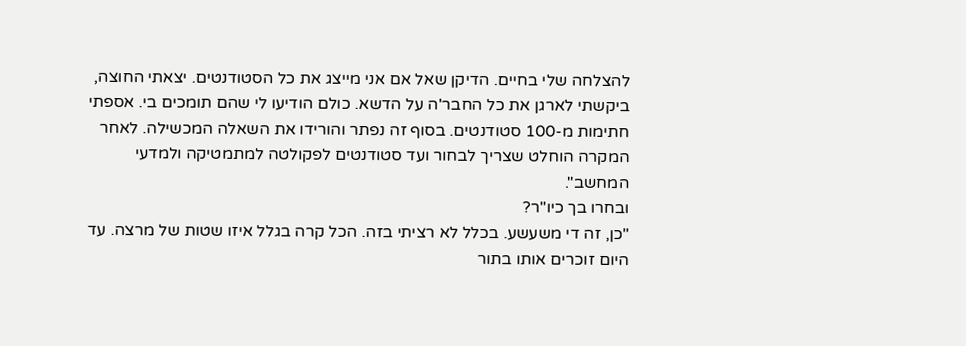להצלחה שלי בחיים. הדיקן שאל אם אני מייצג את כל הסטודנטים. יצאתי החוצה, ביקשתי לארגן את כל החבר'ה על הדשא. כולם הודיעו לי שהם תומכים בי. אספתי חתימות מ-100 סטודנטים. בסוף זה נפתר והורידו את השאלה המכשילה. לאחר המקרה הוחלט שצריך לבחור ועד סטודנטים לפקולטה למתמטיקה ולמדעי המחשב".
ובחרו בך כיו"ר?
"כן, זה די משעשע. בכלל לא רציתי בזה. הכל קרה בגלל איזו שטות של מרצה. עד היום זוכרים אותו בתור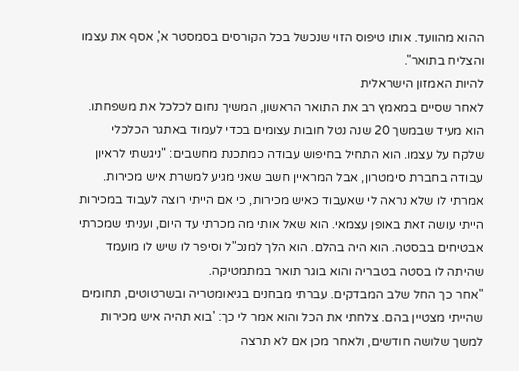ההוא מהוועד. אותו טיפוס הזוי שנכשל בכל הקורסים בסמסטר א', אסף את עצמו והצליח בתואר".
להיות האמזון הישראלית
לאחר שסיים במאמץ רב את התואר הראשון, המשיך נחום לכלכל את משפחתו. הוא מעיד שבמשך 20 שנה נטל חובות עצומים בכדי לעמוד באתגר הכלכלי שלקח על עצמו. הוא התחיל בחיפוש עבודה כמתכנת מחשבים: "ניגשתי לראיון עבודה בחברת סימטרון, אבל המראיין חשב שאני מגיע למשרת איש מכירות. אמרתי לו שלא נראה לי שאעבוד כאיש מכירות, כי אם הייתי רוצה לעבוד במכירות הייתי עושה זאת באופן עצמאי. הוא שאל אותי מה מכרתי עד היום, ועניתי שמכרתי אבטיחים בבסטה. הוא היה בהלם. הוא הלך למנכ"ל וסיפר לו שיש לו מועמד שהיתה לו בסטה בטבריה והוא בוגר תואר במתמטיקה.
"אחר כך החל שלב המבדקים. עברתי מבחנים בגיאומטריה ובשרטוטים, תחומים שהייתי מצטיין בהם. צלחתי את הכל והוא אמר לי כך: 'בוא תהיה איש מכירות למשך שלושה חודשים, ולאחר מכן אם לא תרצה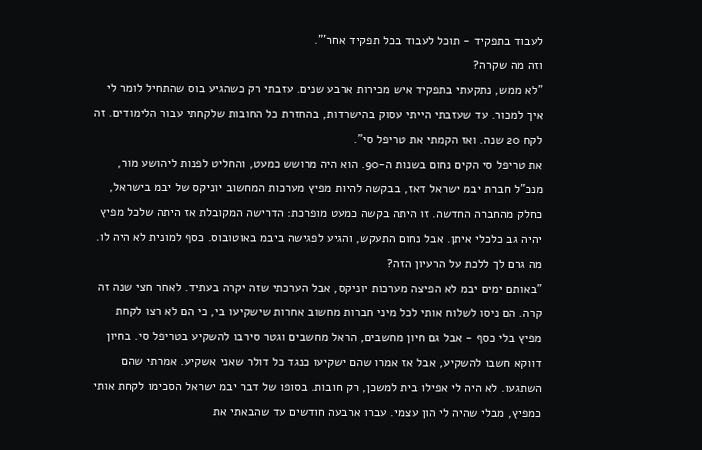לעבוד בתפקיד - תוכל לעבוד בכל תפקיד אחר'".
וזה מה שקרה?
"לא ממש, נתקעתי בתפקיד איש מכירות ארבע שנים. עזבתי רק כשהגיע בוס שהתחיל לומר לי איך למכור. עד שעזבתי הייתי עסוק בהישרדות, בהחזרת כל החובות שלקחתי עבור הלימודים. זה לקח 20 שנה. ואז הקמתי את טריפל סי".
את טריפל סי הקים נחום בשנות ה-90. הוא היה מרושש כמעט, והחליט לפנות ליהושע מור, מנכ"ל חברת יבמ ישראל דאז, בבקשה להיות מפיץ מערכות המחשוב יוניקס של יבמ בישראל, כחלק מהחברה החדשה. זו היתה בקשה כמעט מופרכת: הדרישה המקובלת אז היתה שלכל מפיץ יהיה גב כלכלי איתן. אבל נחום התעקש, והגיע לפגישה ביבמ באוטובוס. כסף למונית לא היה לו.
מה גרם לך ללכת על הרעיון הזה?
"באותם ימים יבמ לא הפיצה מערכות יוניקס, אבל הערכתי שזה יקרה בעתיד. לאחר חצי שנה זה קרה. הם ניסו לשלוח אותי לכל מיני חברות מחשוב אחרות שישקיעו בי, כי הם לא רצו לקחת מפיץ בלי כסף - אבל גם חיון מחשבים, הראל מחשבים וגטר סירבו להשקיע בטריפל סי. בחיון דווקא חשבו להשקיע, אבל אז אמרו שהם ישקיעו כנגד כל דולר שאני אשקיע. אמרתי שהם השתגעו. לא היה לי אפילו בית למשכן, רק חובות. בסופו של דבר יבמ ישראל הסכימו לקחת אותי כמפיץ, מבלי שהיה לי הון עצמי. עברו ארבעה חודשים עד שהבאתי את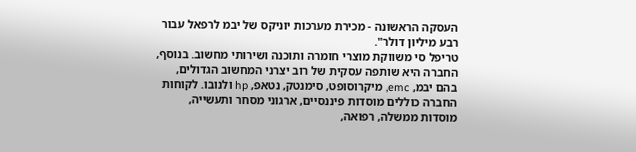העסקה הראשונה - מכירת מערכות יוניקס של יבמ לרפאל עבור רבע מיליון דולר".
טריפל סי משווקת מוצרי חומרה ותוכנה ושירותי מחשוב. בנוסף, החברה היא שותפה עסקית של רוב יצרני המחשוב הגדולים, בהם יבמ, emc, מיקרוסופט, סימנטק, נטאפ, hp ולנובו. לקוחות החברה כוללים מוסדות פיננסיים, ארגוני מסחר ותעשייה, מוסדות ממשלה, רפואה,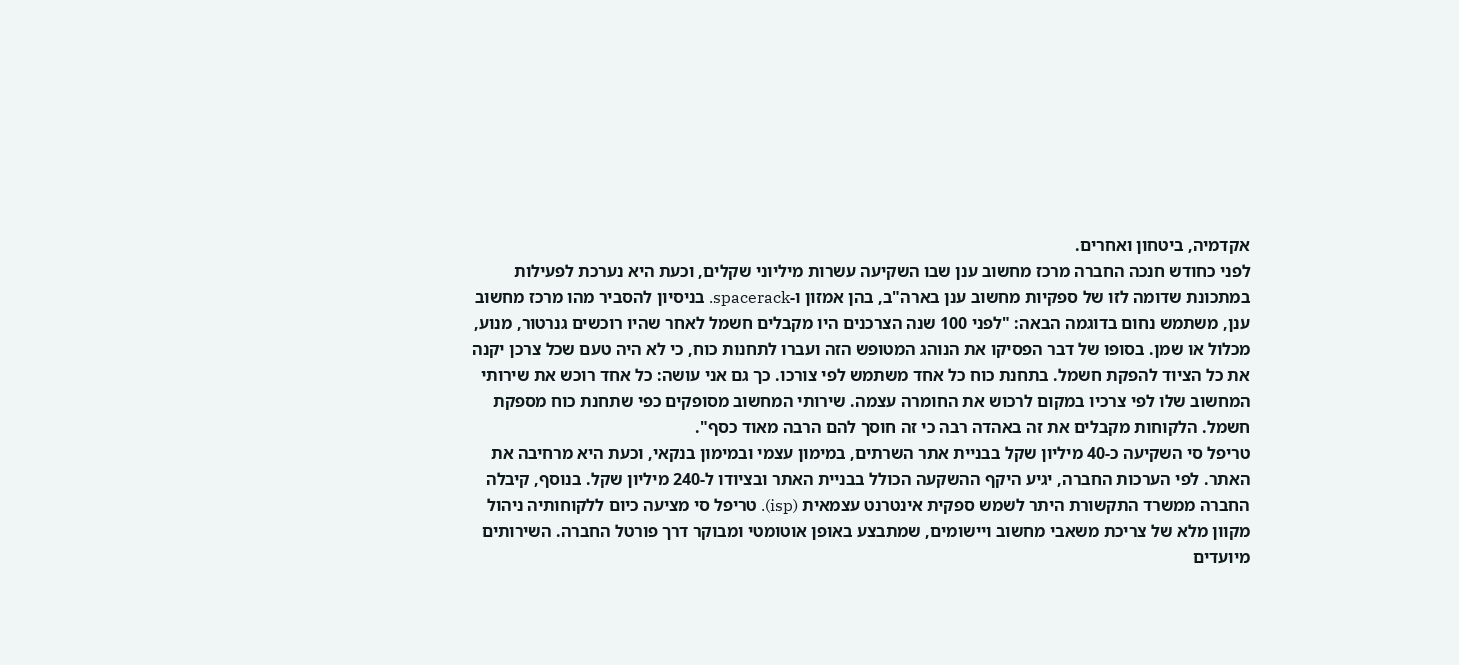אקדמיה, ביטחון ואחרים.
לפני כחודש חנכה החברה מרכז מחשוב ענן שבו השקיעה עשרות מיליוני שקלים, וכעת היא נערכת לפעילות במתכונת שדומה לזו של ספקיות מחשוב ענן בארה"ב, בהן אמזון ו-spacerack. בניסיון להסביר מהו מרכז מחשוב ענן, משתמש נחום בדוגמה הבאה: "לפני 100 שנה הצרכנים היו מקבלים חשמל לאחר שהיו רוכשים גנרטור, מנוע, מכלול או שמן. בסופו של דבר הפסיקו את הנוהג המטופש הזה ועברו לתחנות כוח, כי לא היה טעם שכל צרכן יקנה את כל הציוד להפקת חשמל. בתחנת כוח כל אחד משתמש לפי צורכו. כך גם אני עושה: כל אחד רוכש את שירותי המחשוב שלו לפי צרכיו במקום לרכוש את החומרה עצמה. שירותי המחשוב מסופקים כפי שתחנת כוח מספקת חשמל. הלקוחות מקבלים את זה באהדה רבה כי זה חוסך להם הרבה מאוד כסף".
טריפל סי השקיעה כ-40 מיליון שקל בבניית אתר השרתים, במימון עצמי ובמימון בנקאי, וכעת היא מרחיבה את האתר. לפי הערכות החברה, יגיע היקף ההשקעה הכולל בבניית האתר ובציודו ל-240 מיליון שקל. בנוסף, קיבלה החברה ממשרד התקשורת היתר לשמש ספקית אינטרנט עצמאית (isp). טריפל סי מציעה כיום ללקוחותיה ניהול מקוון מלא של צריכת משאבי מחשוב ויישומים, שמתבצע באופן אוטומטי ומבוקר דרך פורטל החברה. השירותים מיועדים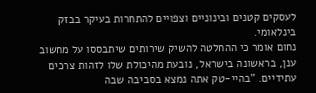לעסקים קטנים ובינוניים וצפויים להתחרות בעיקר בבזק בינלאומי.
נחום אומר כי ההחלטה להשיק שירותים שיתבססו על מחשוב ענן, בראשונה בישראל, נובעת מהיכולת שלו לזהות צרכים עתידיים. "בהיי-טק אתה נמצא בסביבה שבה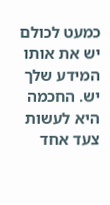כמעט לכולם יש את אותו המידע שלך יש. החכמה היא לעשות צעד אחד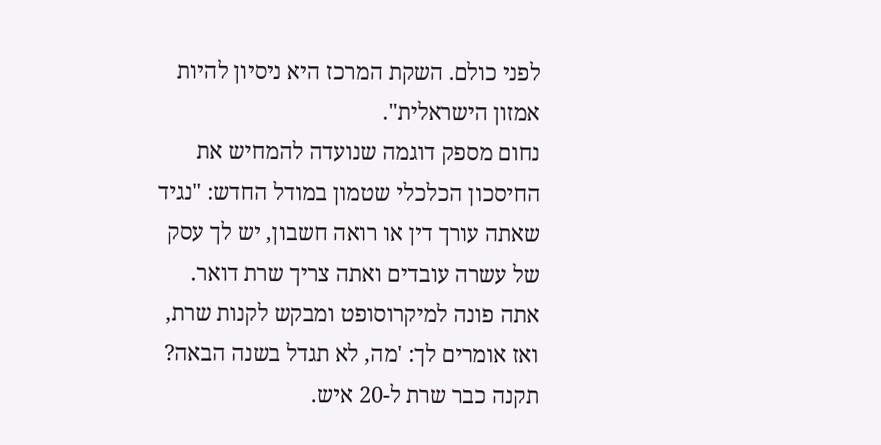לפני כולם. השקת המרכז היא ניסיון להיות אמזון הישראלית".
נחום מספק דוגמה שנועדה להמחיש את החיסכון הכלכלי שטמון במודל החדש: "נגיד שאתה עורך דין או רואה חשבון, יש לך עסק של עשרה עובדים ואתה צריך שרת דואר. אתה פונה למיקרוסופט ומבקש לקנות שרת, ואז אומרים לך: 'מה, לא תגדל בשנה הבאה? תקנה כבר שרת ל-20 איש.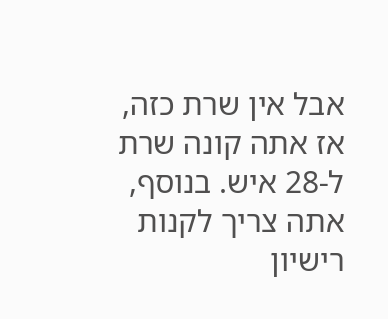אבל אין שרת כזה, אז אתה קונה שרת ל-28 איש. בנוסף, אתה צריך לקנות רישיון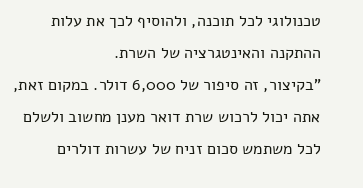טכנולוגי לכל תוכנה, ולהוסיף לכך את עלות ההתקנה והאינטגרציה של השרת.
"בקיצור, זה סיפור של 6,000 דולר. במקום זאת, אתה יכול לרכוש שרת דואר מענן מחשוב ולשלם לכל משתמש סכום זניח של עשרות דולרים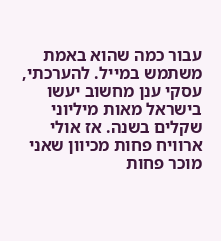עבור כמה שהוא באמת משתמש במייל. להערכתי, עסקי ענן מחשוב יעשו בישראל מאות מיליוני שקלים בשנה. אז אולי ארוויח פחות מכיוון שאני מוכר פחות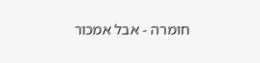חומרה - אבל אמכור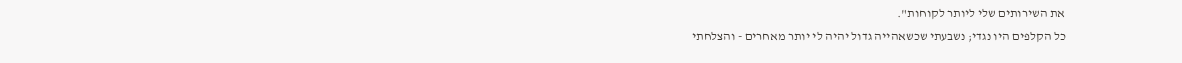את השירותים שלי ליותר לקוחות".
כל הקלפים היו נגדי; נשבעתי שכשאהייה גדול יהיה לי יותר מאחרים - והצלחתי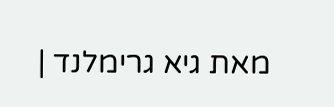מאת גיא גרימלנד |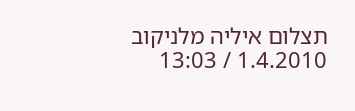תצלום איליה מלניקוב
1.4.2010 / 13:03